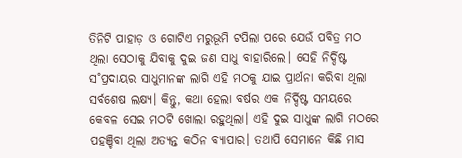ତିନିଟି ପାହାଡ଼ ଓ ଗୋଟିଏ ମରୁଭୂମି ଟପିଲା ପରେ ଯେଉଁ ପବିତ୍ର ମଠ ଥିଲା ସେଠାକୁ ଯିବାକୁ ଦୁଇ ଜଣ ସାଧୁ ବାହାରିଲେ। ସେହି ନିର୍ଦ୍ଦିଷ୍ଟ ସ˚ପ୍ରଦାୟର ସାଧୁମାନଙ୍କ ଲାଗି ଏହି ମଠକୁ ଯାଇ ପ୍ରାର୍ଥନା କରିବା ଥିଲା ସର୍ବଶେଷ ଲକ୍ଷ୍ୟ। କିନ୍ତୁ, କଥା ହେଲା ବର୍ଷର ଏକ ନିର୍ଦ୍ଦିଷ୍ଟ ସମୟରେ କେବଳ ସେଇ ମଠଟି ଖୋଲା ରହୁଥିଲା। ଏହି ଦୁଇ ସାଧୁଙ୍କ ଲାଗି ମଠରେ ପହଞ୍ଚିବା ଥିଲା ଅତ୍ୟନ୍ତ କଠିନ ବ୍ୟାପାର। ତଥାପି ସେମାନେ କିଛି ମାସ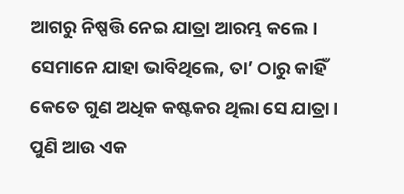ଆଗରୁ ନିଷ୍ପତ୍ତି ନେଇ ଯାତ୍ରା ଆରମ୍ଭ କଲେ।
ସେମାନେ ଯାହା ଭାବିଥିଲେ, ତା’ ଠାରୁ କାହିଁ କେତେ ଗୁଣ ଅଧିକ କଷ୍ଟକର ଥିଲା ସେ ଯାତ୍ରା। ପୁଣି ଆଉ ଏକ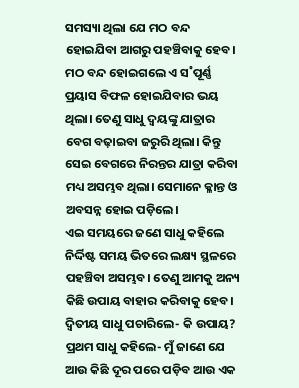ସମସ୍ୟା ଥିଲା ଯେ ମଠ ବନ୍ଦ ହୋଇଯିବା ଆଗରୁ ପହଞ୍ଚିବାକୁ ହେବ। ମଠ ବନ୍ଦ ହୋଇଗଲେ ଏ ସ˚ପୂର୍ଣ୍ଣ ପ୍ରୟାସ ବିଫଳ ହୋଇଯିବାର ଭୟ ଥିଲା। ତେଣୁ ସାଧୁ ଦ୍ବୟଙ୍କୁ ଯାତ୍ରାର ବେଗ ବଢ଼ାଇବା ଜରୁରି ଥିଲା। କିନ୍ତୁ ସେଇ ବେଗରେ ନିରନ୍ତର ଯାତ୍ରା କରିବା ମଧ୍ୟ ଅସମ୍ଭବ ଥିଲା। ସେମାନେ କ୍ଳାନ୍ତ ଓ ଅବସନ୍ନ ହୋଇ ପଡ଼ିଲେ।
ଏଇ ସମୟରେ ଜଣେ ସାଧୁ କହିଲେ ନିର୍ଦ୍ଦିଷ୍ଟ ସମୟ ଭିତରେ ଲକ୍ଷ୍ୟ ସ୍ଥଳରେ ପହଞ୍ଚିବା ଅସମ୍ଭବ। ତେଣୁ ଆମକୁ ଅନ୍ୟ କିଛି ଉପାୟ ବାହାର କରିବାକୁ ହେବ।
ଦ୍ବିତୀୟ ସାଧୁ ପଚାରିଲେ- କି ଉପାୟ?
ପ୍ରଥମ ସାଧୁ କହିଲେ- ମୁଁ ଜାଣେ ଯେ ଆଉ କିଛି ଦୂର ପରେ ପଡ଼ିବ ଆଉ ଏକ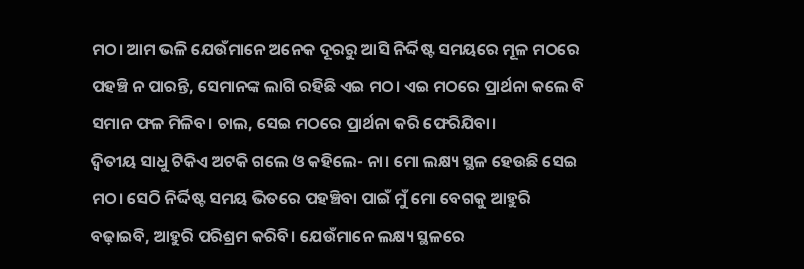ମଠ। ଆମ ଭଳି ଯେଉଁମାନେ ଅନେକ ଦୂରରୁ ଆସି ନିର୍ଦ୍ଦିଷ୍ଟ ସମୟରେ ମୂଳ ମଠରେ ପହଞ୍ଚି ନ ପାରନ୍ତି, ସେମାନଙ୍କ ଲାଗି ରହିଛି ଏଇ ମଠ। ଏଇ ମଠରେ ପ୍ରାର୍ଥନା କଲେ ବି ସମାନ ଫଳ ମିଳିବ। ଚାଲ, ସେଇ ମଠରେ ପ୍ରାର୍ଥନା କରି ଫେରିଯିବା।
ଦ୍ବିତୀୟ ସାଧୁ ଟିକିଏ ଅଟକି ଗଲେ ଓ କହିଲେ- ନା। ମୋ ଲକ୍ଷ୍ୟ ସ୍ଥଳ ହେଉଛି ସେଇ ମଠ। ସେଠି ନିର୍ଦ୍ଦିଷ୍ଟ ସମୟ ଭିତରେ ପହଞ୍ଚିବା ପାଇଁ ମୁଁ ମୋ ବେଗକୁ ଆହୁରି ବଢ଼ାଇବି, ଆହୁରି ପରିଶ୍ରମ କରିବି। ଯେଉଁମାନେ ଲକ୍ଷ୍ୟ ସ୍ଥଳରେ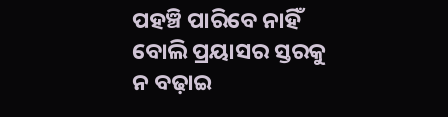ପହଞ୍ଚି ପାରିବେ ନାହିଁ ବୋଲି ପ୍ରୟାସର ସ୍ତରକୁ ନ ବଢ଼ାଇ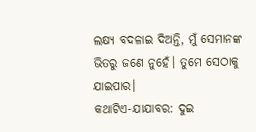ଲକ୍ଷ୍ୟ ବଦଳାଇ ଦିଅନ୍ତି, ମୁଁ ସେମାନଙ୍କ ଭିତରୁ ଜଣେ ନୁହେଁ। ତୁମେ ସେଠାକୁ ଯାଇପାର।
କଥାଟିଏ-ଯାଯାବର: ଦୁଇ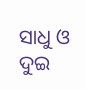ସାଧୁ ଓ ଦୁଇ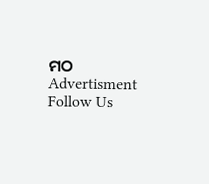ମଠ
Advertisment
Follow Us